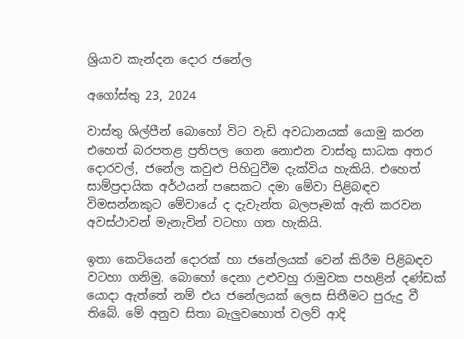ශ්‍රියාව කැන්දන දොර ජනේල

අගෝස්තු 23, 2024

වාස්තු ශිල්පීන් බොහෝ විට වැඩි අවධානයක් යොමු කරන එහෙත් බරපතළ ප්‍රතිපල ගෙන නොඑන වාස්තු සාධක අතර දොරවල්, ජනේල කවුළු පිහිටුවීම දැක්විය හැකියි. එහෙත් සාම්ප්‍රදායික අර්ථයන් පසෙකට දමා මේවා පිළිබඳව විමසන්නකුට මේවායේ ද දැවැන්ත බලපෑමක් ඇති කරවන අවස්ථාවන් මැනැවින් වටහා ගත හැකියි.

ඉතා කෙටියෙන් දොරක් හා ජනේලයක් වෙන් කිරීම පිළිබඳව වටහා ගනිමු. බොහෝ දෙනා උළුවහු රාමුවක පහළින් දණ්ඩක් යොදා ඇත්තේ නම් එය ජනේලයක් ලෙස සිතීමට පුරුදු වී තිබේ. මේ අනුව සිතා බැලුවහොත් වලව් ආදි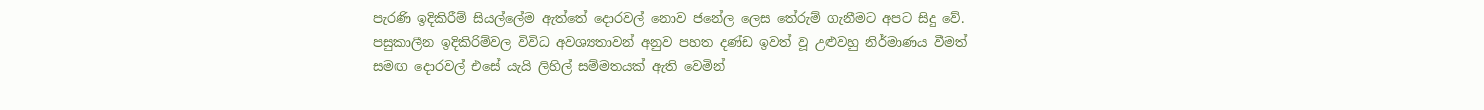පැරණි ඉදිකිරීම් සියල්ලේම ඇත්තේ දොරවල් නොව ජනේල ලෙස තේරුම් ගැනීමට අපට සිදු වේ. පසුකාලීන ඉදිකිරිම්වල විවිධ අවශ්‍යතාවන් අනුව පහත දණ්ඩ ඉවත් වූ උළුවහු නිර්මාණය වීමත් සමඟ දොරවල් එසේ යැයි ලිහිල් සම්මතයක් ඇති වෙමින්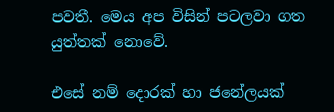පවතී. මෙය අප විසින් පටලවා ගත යුත්තක් නොවේ.

එසේ නම් දොරක් හා ජනේලයක්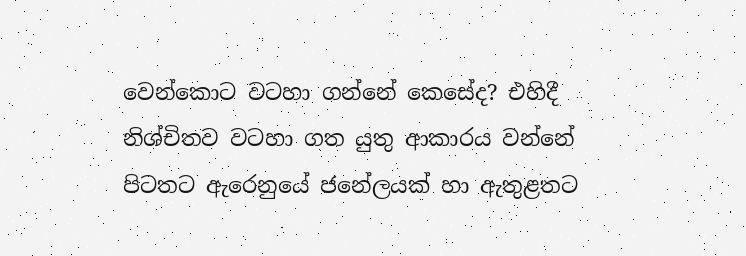වෙන්කොට වටහා ගන්නේ කෙසේද? එහිදී නිශ්චිතව වටහා ගත යුතු ආකාරය වන්නේ පිටතට ඇරෙනුයේ ජනේලයක් හා ඇතුළතට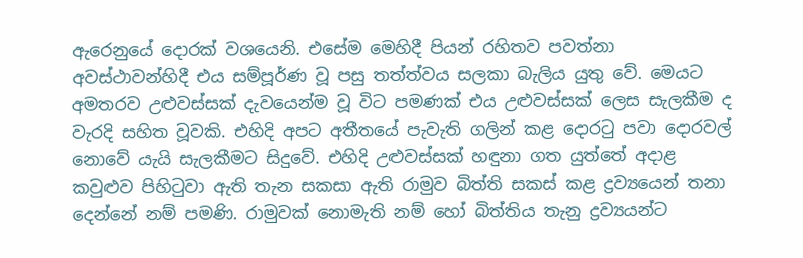ඇරෙනුයේ දොරක් වශයෙනි. එසේම මෙහිදී පියන් රහිතව පවත්නා අවස්ථාවන්හිදී එය සම්පූර්ණ වූ පසු තත්ත්වය සලකා බැලිය යුතු වේ. මෙයට අමතරව උළුවස්සක් දැවයෙන්ම වූ විට පමණක් එය උළුවස්සක් ලෙස සැලකීම ද වැරදි සහිත වූවකි. එහිදි අපට අතීතයේ පැවැති ගලින් කළ දොරටු පවා දොරවල් නොවේ යැයි සැලකීමට සිදුවේ. එහිදි උළුවස්සක් හඳුනා ගත යුත්තේ අදාළ කවුළුව පිහිටුවා ඇති තැන සකසා ඇති රාමුව බිත්ති සකස් කළ ද්‍රව්‍යයෙන් තනා දෙන්නේ නම් පමණි. රාමුවක් නොමැති නම් හෝ බිත්තිය තැනු ද්‍රව්‍යයන්ට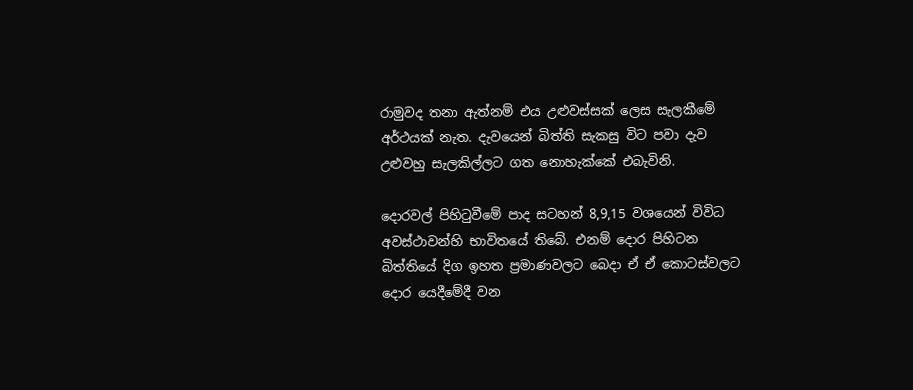රාමුවද තනා ඇත්නම් එය උළුවස්සක් ලෙස සැලකීමේ අර්ථයක් නැත. දැවයෙන් බිත්ති සැකසු විට පවා දැව උළුවහු සැලකිල්ලට ගත නොහැක්කේ එබැවිනි.

දොරවල් පිහිටුවීමේ පාද සටහන් 8,9,15 වශයෙන් විවිධ අවස්ථාවන්හි භාවිතයේ තිබේ. එනම් දොර පිහිටන බිත්තියේ දිග ඉහත ප්‍රමාණවලට බෙදා ඒ ඒ කොටස්වලට දොර යෙදීමේදී වන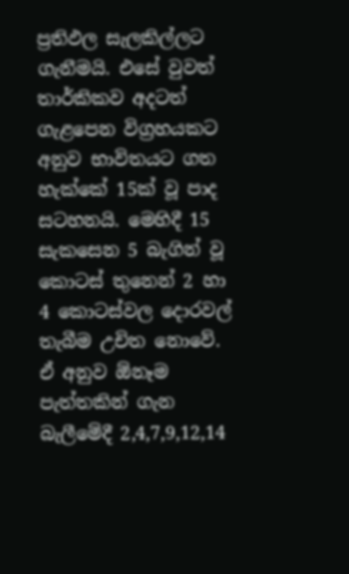ප්‍රතිඵල සැලකිල්ලට ගැනීමයි. එසේ වුවත් තාර්කිකව අදටත් ගැළපෙන විග්‍රහයකට අනුව භාවිතයට ගත හැක්කේ 15ක් වූ පාද සටහනයි. මෙහිදී 15 සැකසෙන 5 බැගින් වූ කොටස් තුනෙන් 2 හා 4 කොටස්වල දොරවල් තැබීම උචිත නොවේ. ඒ අනුව ඕනෑම පැත්තකින් ගැන බැලීමේදී 2,4,7,9,12,14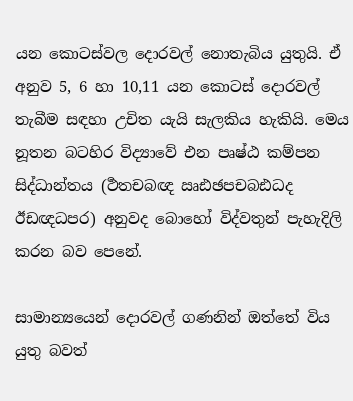යන කොටස්වල දොරවල් නොතැබිය යුතුයි. ඒ අනුව 5, 6 හා 10,11 යන කොටස් දොරවල් තැබීම සඳහා උචිත යැයි සැලකිය හැකියි. මෙය නූතන බටහිර විද්‍යාවේ එන පෘෂ්ඨ කම්පන සිද්ධාන්තය (ර්‍ථතචබඥ ඍඪඡපචබඪධද ඊඩඥධපර) අනුවද බොහෝ විද්වතුන් පැහැදිලි කරන බව පෙනේ.

සාමාන්‍යයෙන් දොරවල් ගණනින් ඔත්තේ විය යුතු බවත්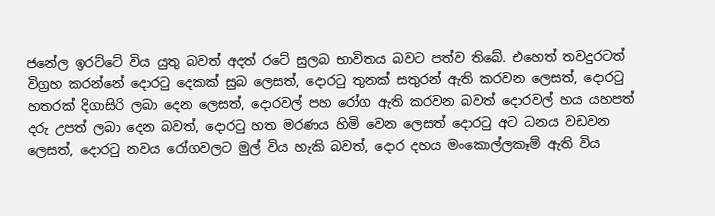ජනේල ඉරට්ටේ විය යුතු බවත් අදත් රටේ සුලබ භාවිතය බවට පත්ව තිබේ. එහෙත් තවදුරටත් විග්‍රහ කරන්නේ දොරටු දෙකක් සුබ ලෙසත්, දොරටු තුනක් සතුරන් ඇති කරවන ලෙසත්, දොරටු හතරක් දිගාසිරි ලබා දෙන ලෙසත්, දොරවල් පහ රෝග ඇති කරවන බවත් දොරවල් හය යහපත් දරු උපත් ලබා දෙන බවත්, දොරටු හත මරණය හිමි වෙන ලෙසත් දොරටු අට ධනය වඩවන ලෙසත්, දොරටු නවය රෝගවලට මුල් විය හැකි බවත්, දොර දහය මංකොල්ලකෑම් ඇති විය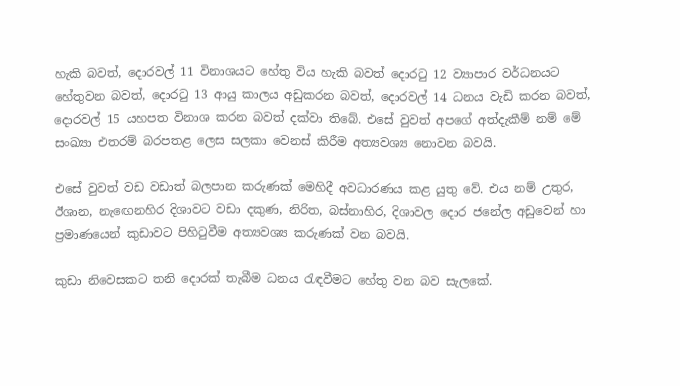හැකි බවත්, දොරවල් 11 විනාශයට හේතු විය හැකි බවත් දොරටු 12 ව්‍යාපාර වර්ධනයට හේතුවන බවත්, දොරටු 13 ආයු කාලය අඩුකරන බවත්, දොරවල් 14 ධනය වැඩි කරන බවත්, දොරවල් 15 යහපත විනාශ කරන බවත් දක්වා තිබේ. එසේ වුවත් අපගේ අත්දැකීම් නම් මේ සංඛ්‍යා එතරම් බරපතළ ලෙස සලකා වෙනස් කිරීම අත්‍යවශ්‍ය නොවන බවයි.

එසේ වුවත් වඩ වඩාත් බලපාන කරුණක් මෙහිදී අවධාරණය කළ යුතු වේ. එය නම් උතුර, ඊශාන, නැඟෙනහිර දිශාවට වඩා දකුණ, නිරිත, බස්නාහිර, දිශාවල දොර ජනේල අඩුවෙන් හා ප්‍රමාණයෙන් කුඩාවට පිහිටුවීම අත්‍යවශ්‍ය කරුණක් වන බවයි.

කුඩා නිවෙසකට තනි දොරක් තැබීම ධනය රැඳවීමට හේතු වන බව සැලකේ.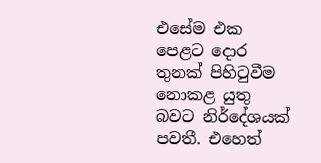එසේම එක පෙළට දොර තුනක් පිහිටුවීම නොකළ යුතු බවට නිර්දේශයක් පවතී. එහෙත්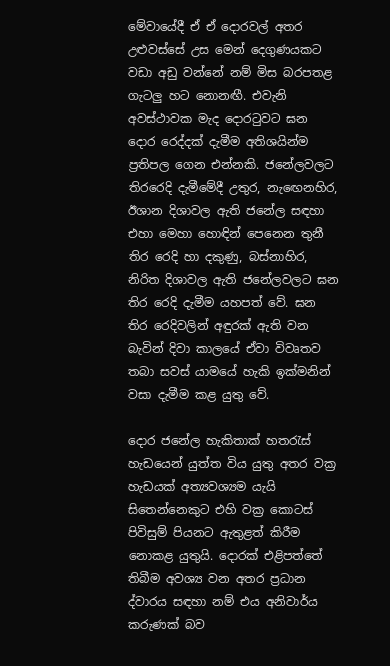මේවායේදී ඒ ඒ දොරවල් අතර උළුවස්සේ උස මෙන් දෙගුණයකට වඩා අඩු වන්නේ නම් මිස බරපතළ ගැටලු හට නොනඟී. එවැනි අවස්ථාවක මැද දොරටුවට ඝන දොර රෙද්දක් දැමීම අතිශයින්ම ප්‍රතිපල ගෙන එන්නකි. ජනේලවලට තිරරෙදි දැමීමේදී උතුර, නැඟෙනහිර, ඊශාන දිශාවල ඇති ජනේල සඳහා එහා මෙහා හොඳින් පෙනෙන තුනී තිර රෙදි හා දකුණු, බස්නාහිර, නිරිත දිශාවල ඇති ජනේලවලට ඝන තිර රෙදි දැමීම යහපත් වේ. ඝන තිර රෙදිවලින් අඳුරක් ඇති වන බැවින් දිවා කාලයේ ඒවා විවෘතව තබා සවස් යාමයේ හැකි ඉක්මනින් වසා දැමීම කළ යුතු වේ.

දොර ජනේල හැකිතාක් හතරැස් හැඩයෙන් යුත්ත විය යුතු අතර වක්‍ර හැඩයක් අත්‍යවශ්‍යම යැයි සිතෙන්නෙකුට එහි වක්‍ර කොටස් පිවිසුම් පියනට ඇතුළත් කිරීම නොකළ යුතුයි. දොරක් එළිපත්තේ තිබීම අවශ්‍ය වන අතර ප්‍රධාන ද්වාරය සඳහා නම් එය අනිවාර්ය කරුණක් බව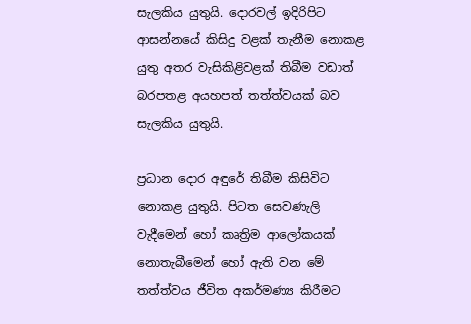සැලකිය යුතුයි. දොරවල් ඉදිරිපිට ආසන්නයේ කිසිදු වළක් තැනීම නොකළ යුතු අතර වැසිකිළිවළක් තිබීම වඩාත් බරපතළ අයහපත් තත්ත්වයක් බව සැලකිය යුතුයි.

ප්‍රධාන දොර අඳුරේ තිබීම කිසිවිට නොකළ යුතුයි. පිටත සෙවණැලි වැදීමෙන් හෝ කෘත්‍රිම ආලෝකයක් නොතැබීමෙන් හෝ ඇති වන මේ තත්ත්වය ජීවිත අකර්මණ්‍ය කිරීමට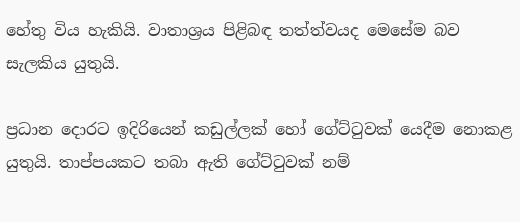හේතු විය හැකියි. වාතාශ්‍රය පිළිබඳ තත්ත්වයද මෙසේම බව සැලකිය යුතුයි.

ප්‍රධාන දොරට ඉදිරියෙන් කඩුල්ලක් හෝ ගේට්ටුවක් යෙදීම නොකළ යුතුයි. තාප්පයකට තබා ඇති ගේට්ටුවක් නම්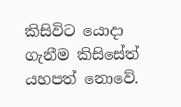කිසිවිට යොදා ගැනීම කිසිසේත් යහපත් නොවේ.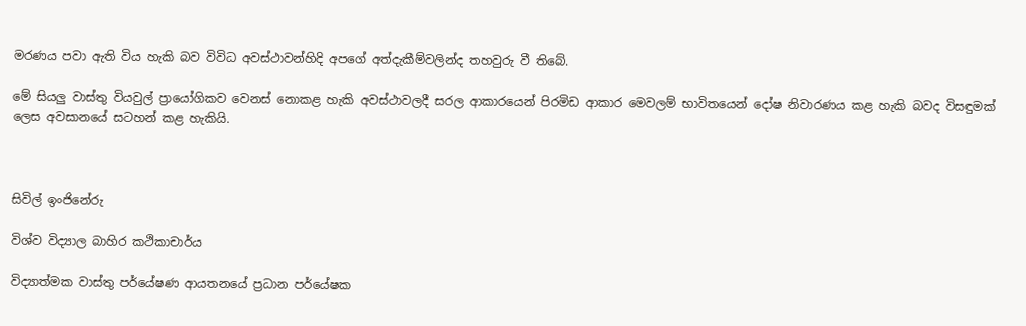මරණය පවා ඇති විය හැකි බව විවිධ අවස්ථාවන්හිදි අපගේ අත්දැකීම්වලින්ද තහවුරු වී තිබේ.

මේ සියලු වාස්තු වියවුල් ප්‍රායෝගිකව වෙනස් නොකළ හැකි අවස්ථාවලදී සරල ආකාරයෙන් පිරමිඩ ආකාර මෙවලම් භාවිතයෙන් දෝෂ නිවාරණය කළ හැකි බවද විසඳුමක් ලෙස අවසානයේ සටහන් කළ හැකියි.



සිවිල් ඉංජිනේරු

විශ්ව විද්‍යාල බාහිර කථිකාචාර්ය

විද්‍යාත්මක වාස්තු පර්යේෂණ ආයතනයේ ප්‍රධාන පර්යේෂක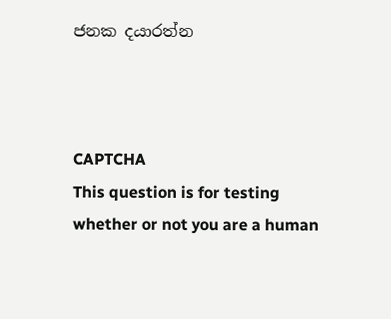ජනක දයාරත්න



CAPTCHA
This question is for testing whether or not you are a human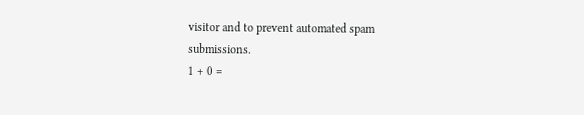visitor and to prevent automated spam submissions.
1 + 0 =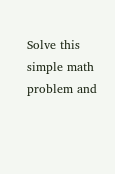Solve this simple math problem and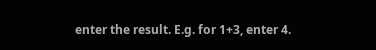enter the result. E.g. for 1+3, enter 4.